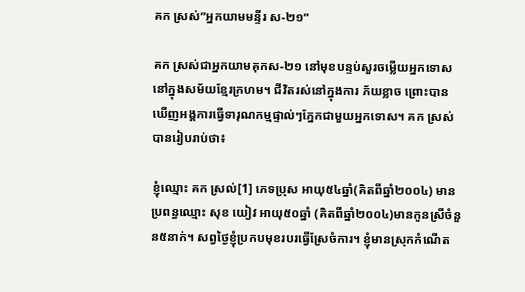គក ស្រស់”អ្នកយាមមន្ទីរ ស-២១”

គក ស្រស់ជាអ្នកយាមគុកស-២១ នៅមុខបន្ទប់សួរចម្លើយអ្នកទោសនៅក្នុងសម័យខ្មែរក្រហម។ ជីវិតរស់នៅក្នុងការ ភ័យខ្លាច ព្រោះបានឃើញអង្គការធ្វើទារុណកម្មផ្ទាល់ៗភ្នែកជាមួយអ្នកទោស។ គក ស្រស់ បានរៀបរាប់ថា៖

ខ្ញុំឈ្មោះ គក ស្រល់[1] ភេទប្រុស អាយុ៥៤ឆ្នាំ(គិតពីឆ្នាំ២០០៤) មានប្រពន្ធឈ្មោះ សុខ យៀវ អាយុ៥០ឆ្នាំ (គិតពីឆ្នាំ២០០៤)មានកូនស្រីចំនួន៥នាក់។ សព្វថ្ងៃខ្ញុំប្រកបមុខរបរធ្វើស្រែចំការ។ ខ្ញុំមានស្រុកកំណើត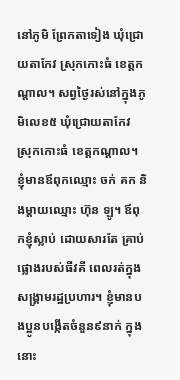នៅភូមិ ព្រែកតាទៀង ឃុំជ្រោយតាកែវ ស្រុកកោះធំ ខេត្តកណ្ដាល។ សព្វថ្ងៃរស់នៅក្នុងភូមិលេខ៥ ឃុំជ្រោយតាកែវ ស្រុកកោះធំ ខេត្តកណ្ដាល។ ខ្ញុំមានឪពុកឈ្មោះ ចក់ គក និងម្ដាយឈ្មោះ ហ៊ុន ឡូ។ ឪពុកខ្ញុំស្លាប់ ដោយសារតែ គ្រាប់ផ្លោងរបស់ធីវគី ពេលរត់ក្នុងសង្គ្រាមរដ្ឋប្រហារ។ ខ្ញុំមានបងប្អូនបង្កើតចំនួន៩នាក់ ក្នុងនោះ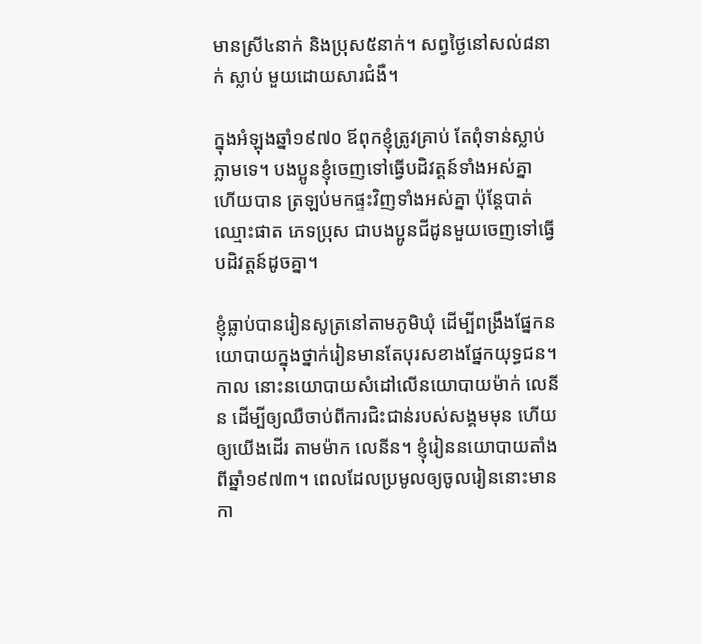មានស្រី៤នាក់ និងប្រុស៥នាក់។ សព្វថ្ងៃនៅសល់៨នាក់ ស្លាប់ មួយដោយសារជំងឺ។

ក្នុងអំឡុងឆ្នាំ១៩៧០ ឪពុកខ្ញុំត្រូវគ្រាប់ តែពុំទាន់ស្លាប់ភ្លាមទេ។ បងប្អូនខ្ញុំចេញទៅធ្វើបដិវត្តន៍ទាំងអស់គ្នា ហើយបាន ត្រឡប់មកផ្ទះវិញទាំងអស់គ្នា ប៉ុន្តែបាត់ឈ្មោះផាត ភេទប្រុស ជាបងប្អូនជីដូនមួយចេញទៅធ្វើបដិវត្តន៍ដូចគ្នា។

ខ្ញុំធ្លាប់បានរៀនសូត្រនៅតាមភូមិឃុំ ដើម្បីពង្រឹងផ្នែកនយោបាយក្នុងថ្នាក់រៀនមានតែបុរសខាងផ្នែកយុទ្ធជន។ កាល នោះនយោបាយសំដៅលើនយោបាយម៉ាក់ លេនីន ដើម្បីឲ្យឈឺចាប់ពីការជិះជាន់របស់សង្គមមុន ហើយឲ្យយើងដើរ តាមម៉ាក លេនីន។ ខ្ញុំរៀននយោបាយតាំងពីឆ្នាំ១៩៧៣។ ពេលដែលប្រមូលឲ្យចូលរៀននោះមានកា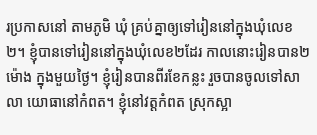រប្រកាសនៅ តាមភូមិ ឃុំ គ្រប់គ្នាឲ្យទៅរៀននៅក្នុងឃុំលេខ២។ ខ្ញុំបានទៅរៀននៅក្នុងឃុំលេខ២ដែរ កាលនោះរៀនបាន២ម៉ោង ក្នុងមួយថ្ងៃ។ ខ្ញុំរៀនបានពីរខែកន្លះ រួចបានចូលទៅសាលា យោធានៅកំពត។ ខ្ញុំនៅវត្តកំពត ស្រុកស្អា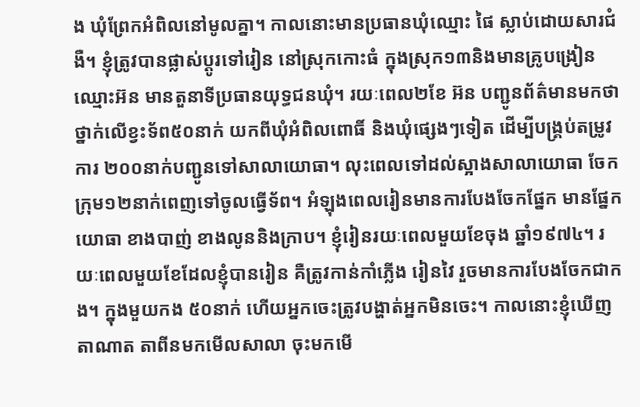ង ឃុំព្រែកអំពិលនៅមូលគ្នា។ កាលនោះមានប្រធានឃុំឈ្មោះ ផៃ ស្លាប់ដោយសារជំងឺ។ ខ្ញុំត្រូវបានផ្លាស់ប្ដូរទៅរៀន នៅស្រុកកោះធំ ក្នុងស្រុក១៣និងមានគ្រូបង្រៀនឈ្មោះអ៊ន មានតួនាទីប្រធានយុទ្ធជនឃុំ។ រយៈពេល២ខែ អ៊ន បញ្ជូនព័ត៌មានមកថាថ្នាក់លើខ្វះទ័ព៥០នាក់ យកពីឃុំអំពិលពោធិ៍ និងឃុំផ្សេងៗទៀត ដើម្បីបង្គ្រប់តម្រូវការ ២០០នាក់បញ្ជូនទៅសាលាយោធា។ លុះពេលទៅដល់ស្អាងសាលាយោធា ចែកក្រុម១២នាក់ពេញទៅចូលធ្វើទ័ព។ អំឡុងពេលរៀនមានការបែងចែកផ្នែក មានផ្នែកយោធា ខាងបាញ់ ខាងលូននិងក្រាប។ ខ្ញុំរៀនរយៈពេលមួយខែចុង ឆ្នាំ១៩៧៤។ រយៈពេលមួយខែដែលខ្ញុំបានរៀន គឺត្រូវកាន់កាំភ្លើង រៀនវៃ រួចមានការបែងចែកជាកង។ ក្នុងមួយកង ៥០នាក់ ហើយអ្នកចេះត្រូវបង្ហាត់អ្នកមិនចេះ។ កាលនោះខ្ញុំឃើញតាណាត តាពីនមកមើលសាលា ចុះមកមើ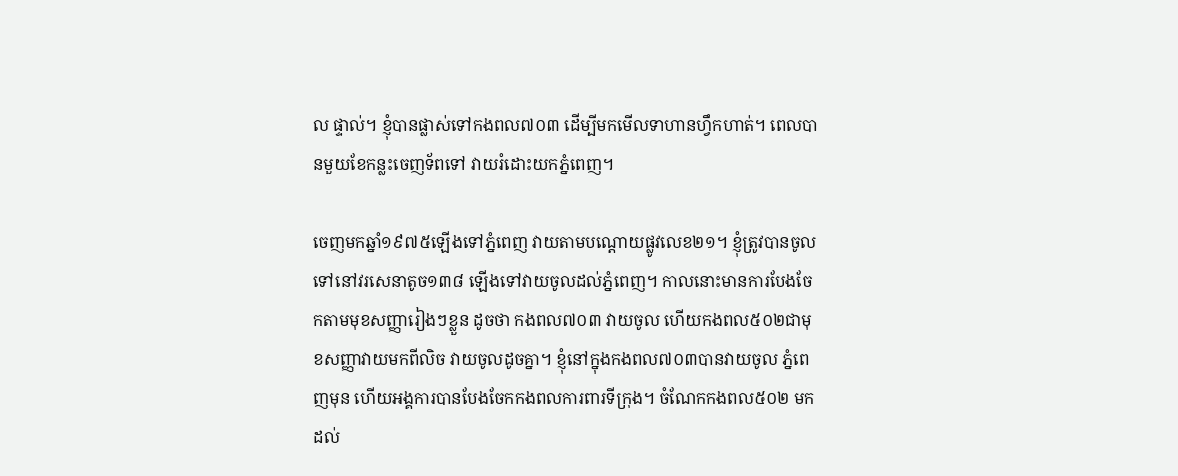ល ផ្ទាល់។ ខ្ញុំបានផ្លាស់ទៅកងពល៧០៣ ដើម្បីមកមើលទាហានហ្វឹកហាត់។ ពេលបានមួយខែកន្លះចេញទ័ពទៅ វាយរំដោះយកភ្នំពេញ។

ចេញមកឆ្នាំ១៩៧៥ឡើងទៅភ្នំពេញ វាយតាមបណ្ដោយផ្លូវលេខ២១។ ខ្ញុំត្រូវបានចូលទៅនៅវរសេនាតូច១៣៨ ឡើងទៅវាយចូលដល់ភ្នំពេញ។ កាលនោះមានការបែងចែកតាមមុខសញ្ញារៀងៗខ្លួន ដូចថា កងពល៧០៣ វាយចូល ហើយកងពល៥០២ជាមុខសញ្ញាវាយមកពីលិច វាយចូលដូចគ្នា។ ខ្ញុំនៅក្នុងកងពល៧០៣បានវាយចូល ភ្នំពេញមុន ហើយអង្គការបានបែងចែកកងពលការពារទីក្រុង។ ចំណែកកងពល៥០២ មកដល់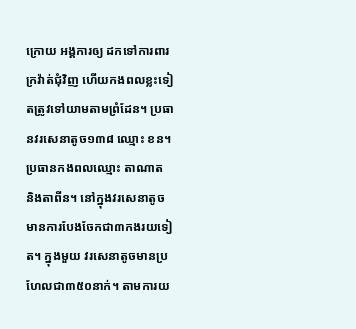ក្រោយ អង្គការឲ្យ ដកទៅការពារក្រវ៉ាត់ជុំវិញ ហើយកងពលខ្លះទៀតត្រូវទៅយាមតាមព្រំដែន។ ប្រធានវរសេនាតូច១៣៨ ឈ្មោះ ខន។ ប្រធានកងពលឈ្មោះ តាណាត និងតាពីន។ នៅក្នុងវរសេនាតូចមានការបែងចែកជា៣កងរយទៀត។ ក្នុងមួយ វរសេនាតូចមានប្រហែលជា៣៥០នាក់។ តាមការយ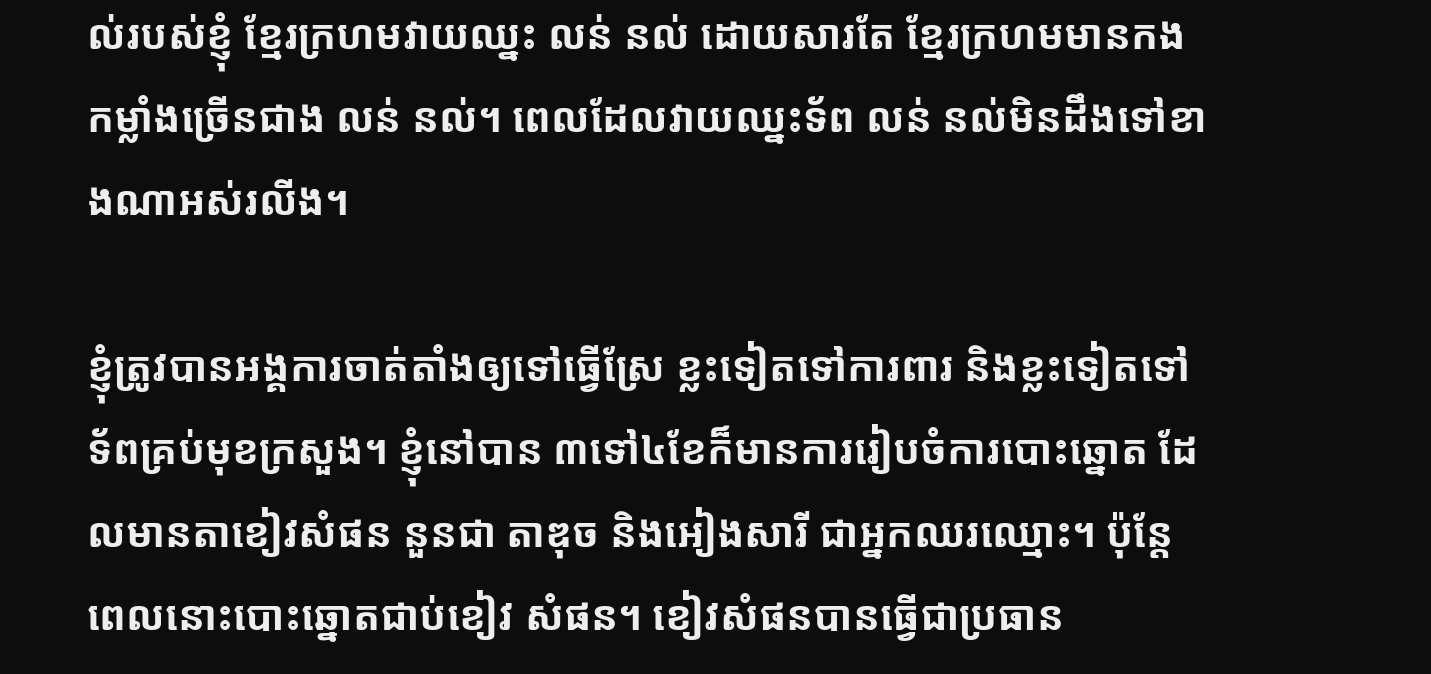ល់របស់ខ្ញុំ ខ្មែរក្រហមវាយឈ្នះ លន់ នល់ ដោយសារតែ ខ្មែរក្រហមមានកងកម្លាំងច្រើនជាង លន់ នល់។ ពេលដែលវាយឈ្នះទ័ព លន់ នល់មិនដឹងទៅខាងណាអស់រលីង។

ខ្ញុំត្រូវបានអង្គការចាត់តាំងឲ្យទៅធ្វើស្រែ ខ្លះទៀតទៅការពារ និងខ្លះទៀតទៅទ័ពគ្រប់មុខក្រសួង។ ខ្ញុំនៅបាន ៣ទៅ៤ខែក៏មានការរៀបចំការបោះឆ្នោត ដែលមានតាខៀវសំផន នួនជា តាឌុច និងអៀងសារី ជាអ្នកឈរឈ្មោះ។ ប៉ុន្តែពេលនោះបោះឆ្នោតជាប់ខៀវ សំផន។ ខៀវសំផនបានធ្វើជាប្រធាន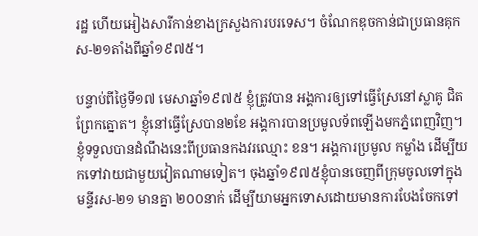រដ្ឋ ហើយអៀងសារីកាន់ខាងក្រសួងការបរទេស។ ចំណែកឌុចកាន់ជាប្រធានគុកស-២១តាំងពីឆ្នាំ១៩៧៥។

បន្ទាប់ពីថ្ងៃទី១៧ មេសាឆ្នាំ១៩៧៥ ខ្ញុំត្រូវបាន អង្គការឲ្យទៅធ្វើស្រែនៅស្លាគូ ជិតព្រែកត្នោត។ ខ្ញុំនៅធ្វើស្រែបាន២ខែ អង្គការបានប្រមូលទ័ពឡើងមកភ្នំពេញវិញ។ ខ្ញុំទទួលបានដំណឹងនេះពីប្រធានកងវរឈ្មោះ ខន។ អង្គការប្រមូល កម្លាំង ដើម្បីយកទៅវាយជាមួយវៀតណាមទៀត។ ចុងឆ្នាំ១៩៧៥ខ្ញុំបានចេញពីក្រុមចូលទៅក្នុង មន្ទីរស-២១ មានគ្នា ២០០នាក់ ដើម្បីយាមអ្នកទោសដោយមានការបែងចែកទៅ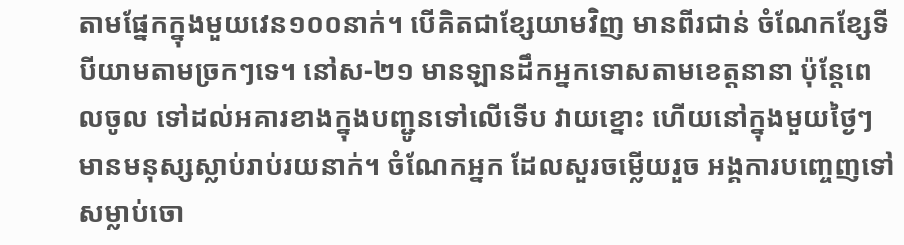តាមផ្នែកក្នុងមួយវេន១០០នាក់។ បើគិតជាខ្សែយាមវិញ មានពីរជាន់ ចំណែកខ្សែទីបីយាមតាមច្រកៗទេ។ នៅស-២១ មានឡានដឹកអ្នកទោសតាមខេត្តនានា ប៉ុន្តែពេលចូល ទៅដល់អគារខាងក្នុងបញ្ជូនទៅលើទើប វាយខ្នោះ ហើយនៅក្នុងមួយថ្ងៃៗមានមនុស្សស្លាប់រាប់រយនាក់។ ចំណែកអ្នក ដែលសួរចម្លើយរួច អង្គការបញ្ចេញទៅសម្លាប់ចោ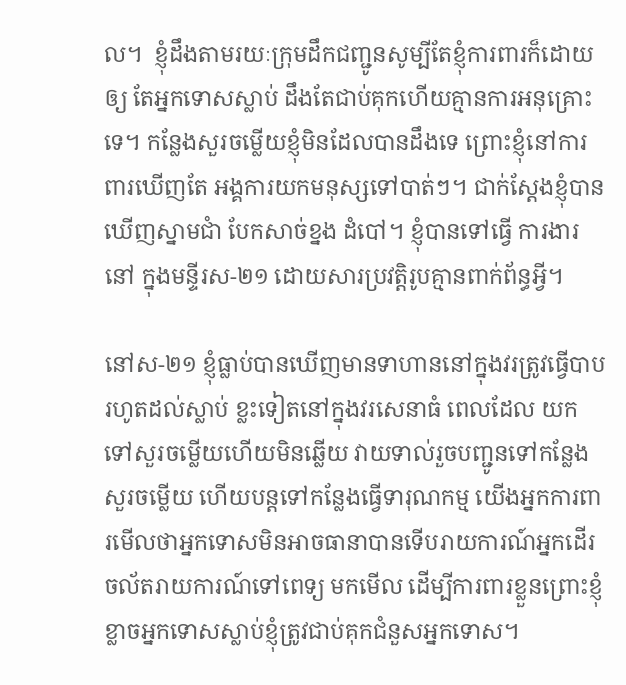ល។  ខ្ញុំដឹងតាមរយៈក្រុមដឹកជញ្ជូនសូម្បីតែខ្ញុំការពារក៏ដោយឲ្យ តែអ្នកទោសស្លាប់ ដឹងតែជាប់គុកហើយគ្មានការអនុគ្រោះទេ។ កន្លែងសួរចម្លើយខ្ញុំមិនដែលបានដឹងទេ ព្រោះខ្ញុំនៅការពារឃើញតែ អង្គការយកមនុស្សទៅបាត់ៗ។ ជាក់ស្ដែងខ្ញុំបាន ឃើញស្នាមជាំ បែកសាច់ខ្នង ដំបៅ។ ខ្ញុំបានទៅធ្វើ ការងារនៅ ក្នុងមន្ទីរស-២១ ដោយសារប្រវត្តិរូបគ្មានពាក់ព័ន្ធអ្វី។

នៅស-២១ ខ្ញុំធ្លាប់បានឃើញមានទាហាននៅក្នុងវរត្រូវធ្វើបាបរហូតដល់ស្លាប់ ខ្លះទៀតនៅក្នុងវរសេនាធំ ពេលដែល យកទៅសួរចម្លើយហើយមិនឆ្លើយ វាយទាល់រួចបញ្ជូនទៅកន្លែងសួរចម្លើយ ហើយបន្តទៅកន្លែងធ្វើទារុណកម្ម យើងអ្នកការពារមើលថាអ្នកទោសមិនអាចធានាបានទើបរាយការណ៍អ្នកដើរចល័តរាយការណ៍ទៅពេទ្យ មកមើល ដើម្បីការពារខ្លួនព្រោះខ្ញុំខ្លាចអ្នកទោសស្លាប់ខ្ញុំត្រូវជាប់គុកជំនួសអ្នកទោស។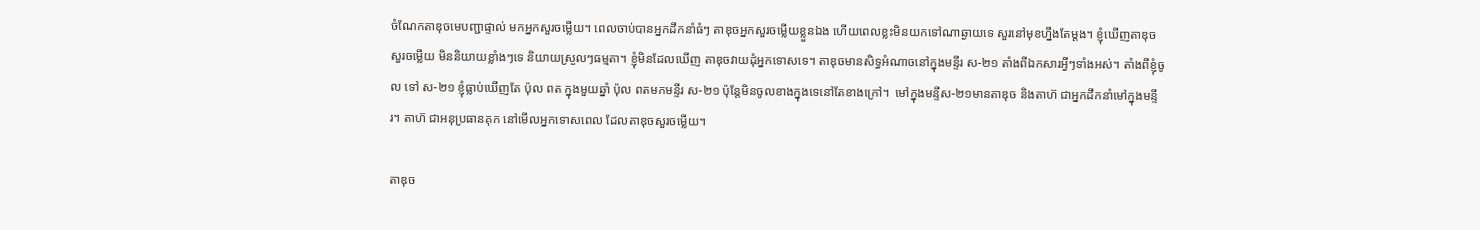ចំណែកតាឌុចមេបញ្ជាផ្ទាល់ មកអ្នកសួរចម្លើយ។ ពេលចាប់បានអ្នកដឹកនាំធំៗ តាឌុចអ្នកសួរចម្លើយខ្លួនឯង ហើយពេលខ្លះមិនយកទៅណាឆ្ងាយទេ សួរនៅមុខហ្នឹងតែម្ដង។ ខ្ញុំឃើញតាឌុចសួរចម្លើយ មិននិយាយខ្លាំងៗទេ និយាយស្រួលៗធម្មតា។ ខ្ញុំមិនដែលឃើញ តាឌុចវាយដុំអ្នកទោសទេ។ តាឌុចមានសិទ្ធអំណាចនៅក្នុងមន្ទីរ ស-២១ តាំងពីឯកសារអ្វីៗទាំងអស់។ តាំងពីខ្ញុំចូល ទៅ ស-២១ ខ្ញុំធ្លាប់ឃើញតែ ប៉ុល ពត ក្នុងមួយឆ្នាំ ប៉ុល ពតមកមន្ទីរ ស-២១ ប៉ុន្តែមិនចូលខាងក្នុងទេនៅតែខាងក្រៅ។  មៅក្នុងមន្ទីស-២១មានតាឌុច និងតាហ៊ ជាអ្នកដឹកនាំមៅក្នុងមន្ទីរ។ តាហ៊ ជាអនុប្រធានគុក នៅមើលអ្នកទោសពេល ដែលតាឌុចសួរចម្លើយ។

តាឌុច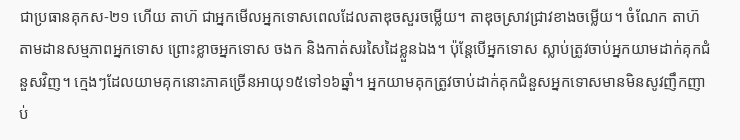ជាប្រធានគុកស-២១ ហើយ តាហ៊ ជាអ្នកមើលអ្នកទោសពេលដែលតាឌុចសួរចម្លើយ។ តាឌុចស្រាវជ្រាវខាងចម្លើយ។ ចំណែក តាហ៊ តាមដានសម្មភាពអ្នកទោស ព្រោះខ្លាចអ្នកទោស ចងក និងកាត់សរសៃដៃខ្លួនឯង។ ប៉ុន្តែបើអ្នកទោស ស្លាប់ត្រូវចាប់អ្នកយាមដាក់គុកជំនួសវិញ។ ក្មេងៗដែលយាមគុកនោះភាគច្រើនអាយុ១៥ទៅ១៦ឆ្នាំ។ អ្នកយាមគុកត្រូវចាប់ដាក់គុកជំនួសអ្នកទោសមានមិនសូវញឹកញាប់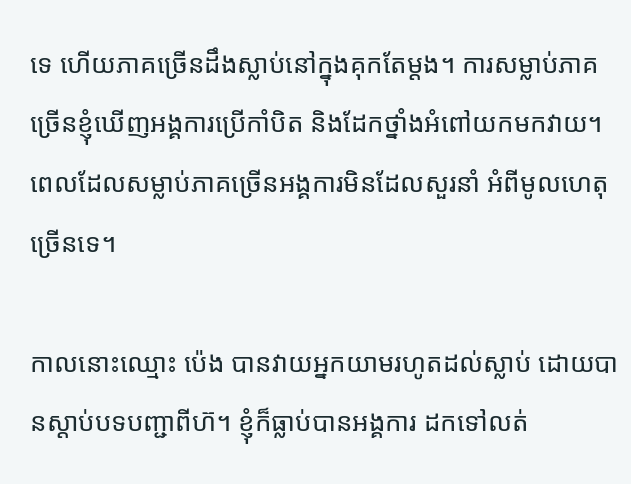ទេ ហើយភាគច្រើនដឹងស្លាប់នៅក្នុងគុកតែម្ដង។ ការសម្លាប់ភាគ ច្រើនខ្ញុំឃើញអង្គការប្រើកាំបិត និងដែកថ្នាំងអំពៅយកមកវាយ។ ពេលដែលសម្លាប់ភាគច្រើនអង្គការមិនដែលសួរនាំ អំពីមូលហេតុច្រើនទេ។

កាលនោះឈ្មោះ ប៉េង បានវាយអ្នកយាមរហូតដល់ស្លាប់ ដោយបានស្ដាប់បទបញ្ជាពីហ៊។ ខ្ញុំក៏ធ្លាប់បានអង្គការ ដកទៅលត់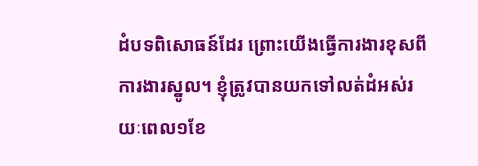ដំបទពិសោធន៍ដែរ ព្រោះយើងធ្វើការងារខុសពីការងារស្នូល។ ខ្ញុំត្រូវបានយកទៅលត់ដំអស់រយៈពេល១ខែ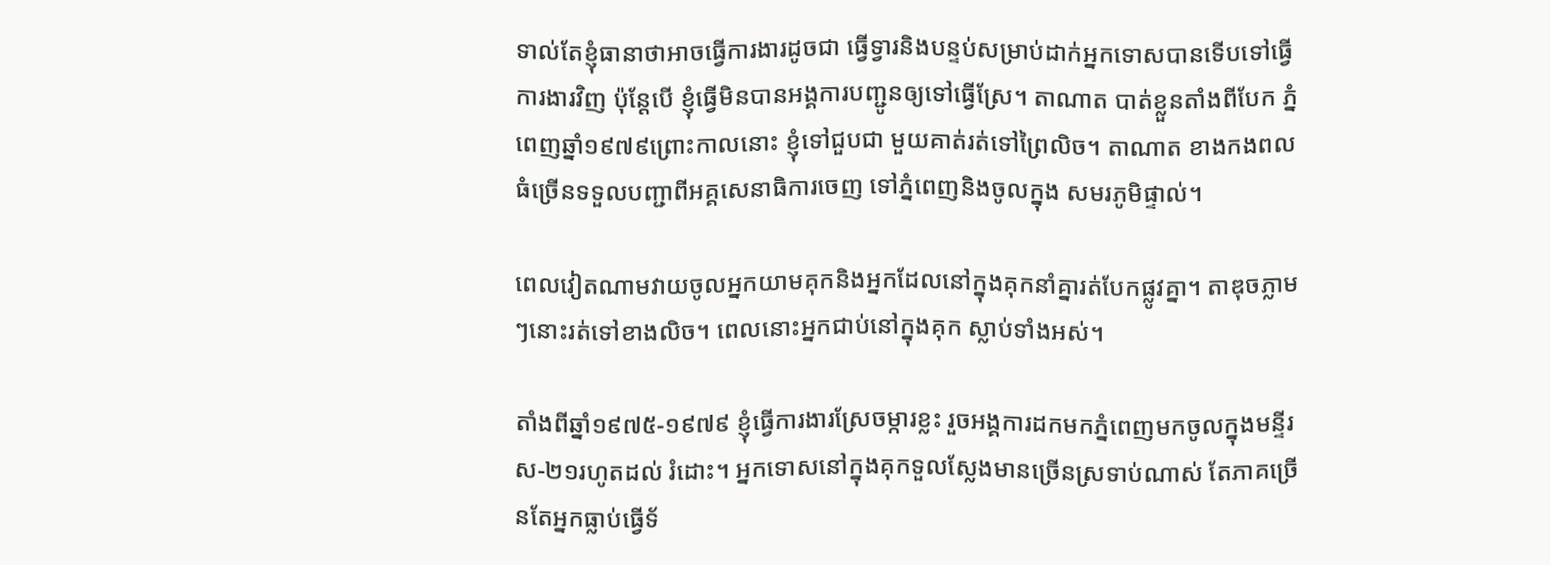ទាល់តែខ្ញុំធានាថាអាចធ្វើការងារដូចជា ធ្វើទ្វារនិងបន្ទប់សម្រាប់ដាក់អ្នកទោសបានទើបទៅធ្វើការងារវិញ ប៉ុន្តែបើ ខ្ញុំធ្វើមិនបានអង្គការបញ្ជូនឲ្យទៅធ្វើស្រែ។ តាណាត បាត់ខ្លួនតាំងពីបែក ភ្នំពេញឆ្នាំ១៩៧៩ព្រោះកាលនោះ ខ្ញុំទៅជួបជា មួយគាត់រត់ទៅព្រៃលិច។ តាណាត ខាងកងពលធំច្រើនទទួលបញ្ជាពីអគ្គសេនាធិការចេញ ទៅភ្នំពេញនិងចូលក្នុង សមរភូមិផ្ទាល់។

ពេលវៀតណាមវាយចូលអ្នកយាមគុកនិងអ្នកដែលនៅក្នុងគុកនាំគ្នារត់បែកផ្លូវគ្នា។ តាឌុចភ្លាមៗនោះរត់ទៅខាងលិច។ ពេលនោះអ្នកជាប់នៅក្នុងគុក ស្លាប់ទាំងអស់។

តាំងពីឆ្នាំ១៩៧៥-១៩៧៩ ខ្ញុំធ្វើការងារស្រែចម្ការខ្លះ រួចអង្គការដកមកភ្នំពេញមកចូលក្នុងមន្ទីរស-២១រហូតដល់ រំដោះ។ អ្នកទោសនៅក្នុងគុកទួលស្លែងមានច្រើនស្រទាប់ណាស់ តែភាគច្រើនតែអ្នកធ្លាប់ធ្វើទ័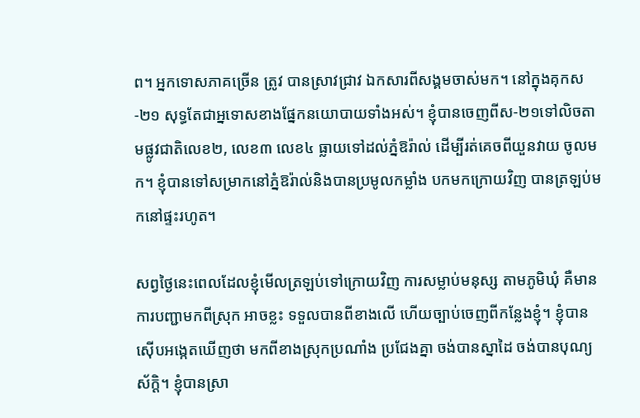ព។ អ្នកទោសភាគច្រើន ត្រូវ បានស្រាវជ្រាវ ឯកសារពីសង្គមចាស់មក។ នៅក្នុងគុកស-២១ សុទ្ធតែជាអ្នទោសខាងផ្នែកនយោបាយទាំងអស់។ ខ្ញុំបានចេញពីស-២១ទៅលិចតាមផ្លូវជាតិលេខ២, លេខ៣ លេខ៤ ធ្លាយទៅដល់ភ្នំឱរ៉ាល់ ដើម្បីរត់គេចពីយួនវាយ ចូលមក។ ខ្ញុំបានទៅសម្រាកនៅភ្នំឱរ៉ាល់និងបានប្រមូលកម្លាំង បកមកក្រោយវិញ បានត្រឡប់មកនៅផ្ទះរហូត។

សព្វថ្ងៃនេះពេលដែលខ្ញុំមើលត្រឡប់ទៅក្រោយវិញ ការសម្លាប់មនុស្ស តាមភូមិឃុំ គឺមានការបញ្ជាមកពីស្រុក អាចខ្លះ ទទួលបានពីខាងលើ ហើយច្បាប់ចេញពីកន្លែងខ្ញុំ។ ខ្ញុំបានស៊ើបអង្កេតឃើញថា មកពីខាងស្រុកប្រណាំង ប្រជែងគ្នា ចង់បានស្នាដៃ ចង់បានបុណ្យស័ក្តិ។ ខ្ញុំបានស្រា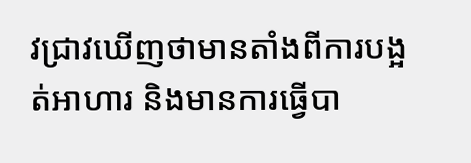វជ្រាវឃើញថាមានតាំងពីការបង្អត់អាហារ និងមានការធ្វើបា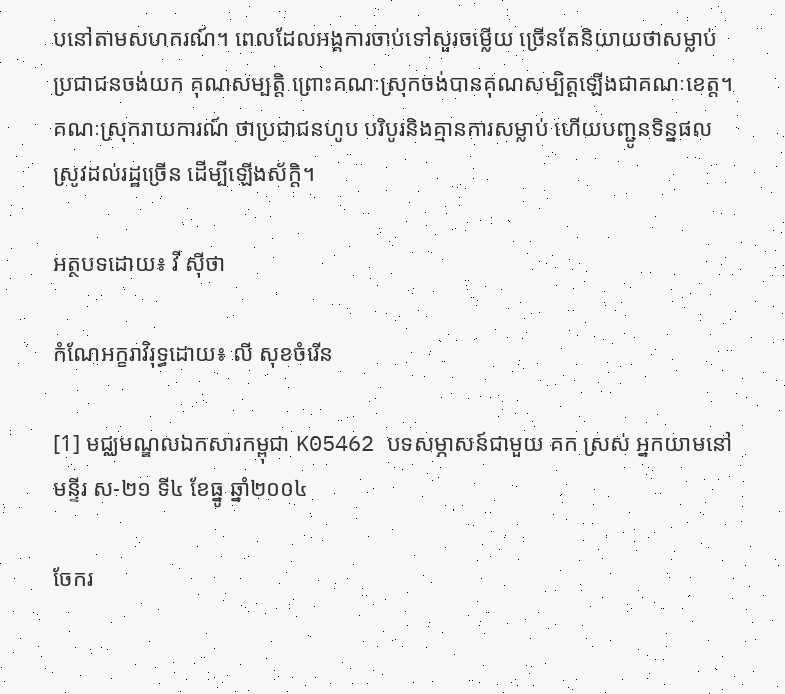បនៅតាមសហករណ៍។ ពេលដែលអង្គការចាប់ទៅសួរចម្លើយ ច្រើនតែនិយាយថាសម្លាប់ប្រជាជនចង់យក គុណសម្បតិ្ត ព្រោះគណៈស្រុកចង់បានគុណសម្បិត្តឡើងជាគណៈខេត្ត។ គណៈស្រុករាយការណ៍ ថាប្រជាជនហូប បរិបូរនិងគ្មានការសម្លាប់ ហើយបញ្ជូនទិន្នផលស្រូវដល់រដ្ឋច្រើន ដើម្បីឡើងស័ក្តិ។

អត្ថបទដោយ៖ វី ស៊ីថា

កំណែអក្ខរាវិរុទ្ធដោយ៖ លី សុខចំរើន

[1] មជ្ឈមណ្ឌលឯកសារកម្ពុជា K05462 បទសម្ភាសន៍ជាមួយ គក ស្រស់ អ្នកយាមនៅមន្ទីរ ស-២១ ទី៤ ខែធ្នូ ឆ្នាំ២០០៤

ចែករ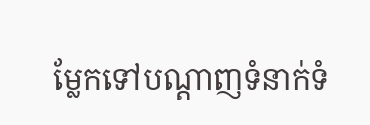ម្លែកទៅបណ្តាញទំនាក់ទំ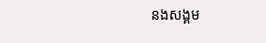នងសង្គម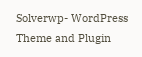Solverwp- WordPress Theme and Plugin